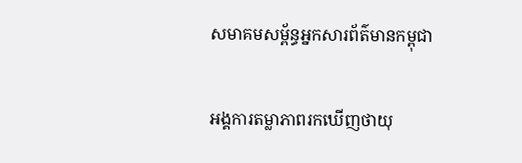សមាគមសម្ព័ន្ធអ្នកសារព័ត៌មានកម្ពុជា

អង្គការតម្លាភាពរកឃើញថាយុ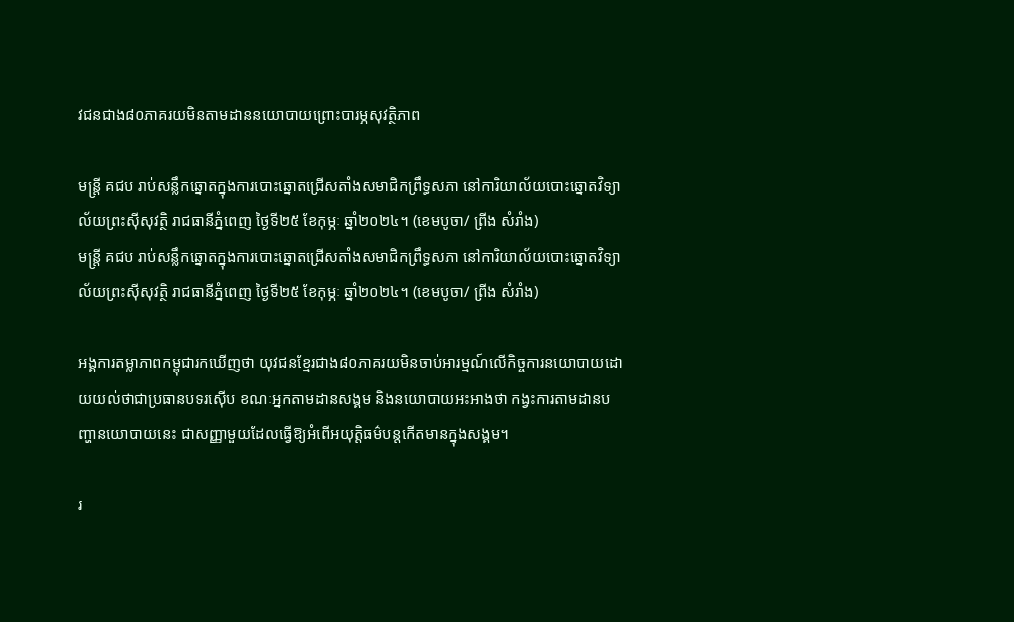វជនជាង៨០ភាគរយមិនតាមដាននយោបាយព្រោះបារម្ភសុវត្ថិភាព

មន្ត្រី គជប រាប់សន្លឹកឆ្នោតក្នុងការបោះឆ្នោតជ្រើសតាំងសមាជិកព្រឹទ្ធសភា នៅការិយាល័យបោះឆ្នោតវិទ្យាល័យព្រះស៊ីសុវត្ថិ រាជធានីភ្នំពេញ ថ្ងៃទី២៥ ខែកុម្ភៈ ឆ្នាំ២០២៤។ (ខេមបូចា/ ព្រីង សំរាំង)
មន្ត្រី គជប រាប់សន្លឹកឆ្នោតក្នុងការបោះឆ្នោតជ្រើសតាំងសមាជិកព្រឹទ្ធសភា នៅការិយាល័យបោះឆ្នោតវិទ្យាល័យព្រះស៊ីសុវត្ថិ រាជធានីភ្នំពេញ ថ្ងៃទី២៥ ខែកុម្ភៈ ឆ្នាំ២០២៤។ (ខេមបូចា/ ព្រីង សំរាំង)

អង្គការតម្លាភាពកម្ពុជារកឃើញថា យុវជនខ្មែរជាង៨០ភាគរយមិនចាប់អារម្មណ៍លើកិច្ចការនយោបាយដោយយល់ថាជាប្រធានបទរស៊ើប ខណៈអ្នកតាមដានសង្គម និងនយោបាយអះអាងថា កង្វះការតាមដានបញ្ហានយោបាយនេះ ជាសញ្ញាមួយដែលធ្វើឱ្យអំពើអយុត្តិធម៌បន្តកើតមានក្នុងសង្គម។

រ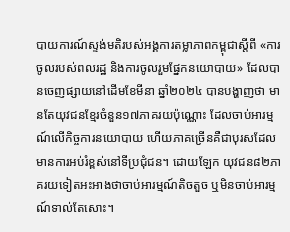បាយការណ៍ស្ទង់មតិរបស់អង្គការតម្លាភាពកម្ពុជាស្តីពី «ការចូលរបស់ពលរដ្ឋ និងការចូលរួមផ្នែកនយោបាយ» ដែលបានចេញផ្សាយនៅដើមខែមីនា ឆ្នាំ២០២៤ បានបង្ហាញថា មានតែយុវជនខ្មែរចំនួន១៧ភាគរយប៉ុណ្ណោះ ដែលចាប់អារម្មណ៍លើកិច្ចការនយោបាយ ហើយភាគច្រើនគឺជាបុរសដែលមានការអប់រំខ្ពស់នៅទីប្រជុំជន។ ដោយឡែក យុវជន៨២ភាគរយទៀតអះអាងថាចាប់អារម្មណ៍តិចតួច ឬមិនចាប់អារម្មណ៍ទាល់តែសោះ។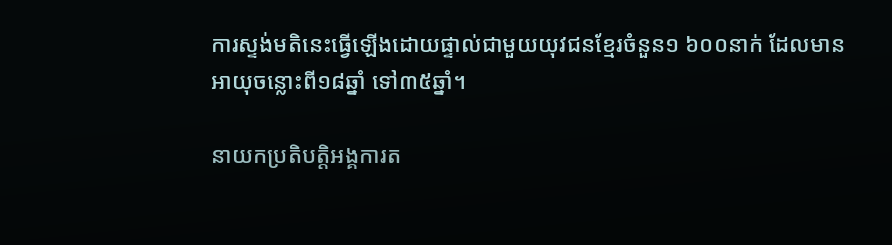ការស្ទង់មតិនេះធ្វើឡើងដោយផ្ទាល់ជាមួយយុវជនខ្មែរចំនួន១ ៦០០នាក់ ដែលមានអាយុចន្លោះពី១៨ឆ្នាំ ទៅ៣៥ឆ្នាំ។

នាយកប្រតិបត្តិអង្គការត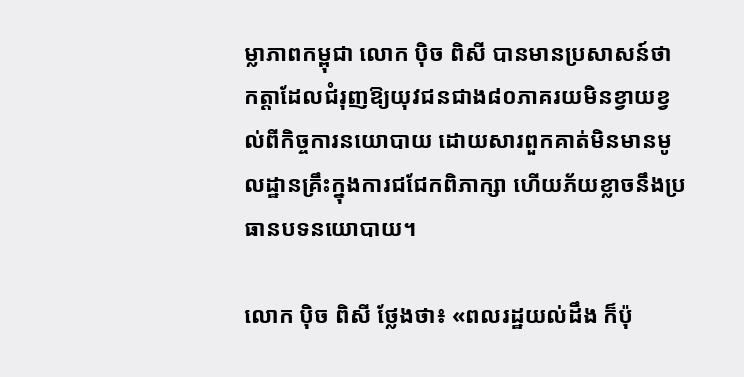ម្លាភាពកម្ពុជា លោក ប៉ិច ពិសី បានមានប្រសាសន៍ថា កត្តាដែលជំរុញឱ្យយុវជនជាង៨០ភាគរយមិនខ្វាយខ្វល់ពីកិច្ចការនយោបាយ ដោយសារពួកគាត់មិនមានមូលដ្ឋានគ្រឹះក្នុងការជជែកពិភាក្សា ហើយភ័យខ្លាចនឹងប្រធានបទនយោបាយ។

លោក ប៉ិច ពិសី ថ្លែងថា៖ «ពលរដ្ឋយល់ដឹង ក៏ប៉ុ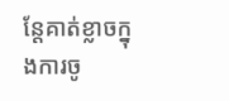ន្តែគាត់ខ្លាចក្នុងការចូ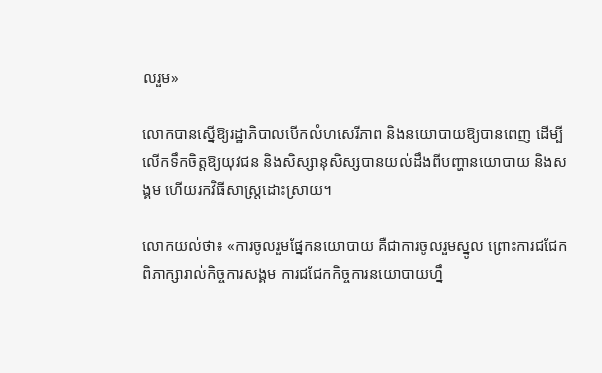លរួម»

លោកបានស្នើឱ្យរដ្ឋាភិបាលបើកលំហសេរីភាព និងនយោបាយឱ្យបានពេញ ដើម្បីលើកទឹកចិត្តឱ្យយុវជន និងសិស្សានុសិស្សបានយល់ដឹងពីបញ្ហានយោបាយ និងសង្គម ហើយរកវិធីសាស្ត្រដោះស្រាយ។

លោកយល់ថា៖ «ការចូលរួមផ្នែកនយោបាយ គឺជាការចូលរួមស្នូល ព្រោះការជជែកពិភាក្សារាល់កិច្ចការសង្គម ការជជែកកិច្ចការនយោបាយហ្នឹ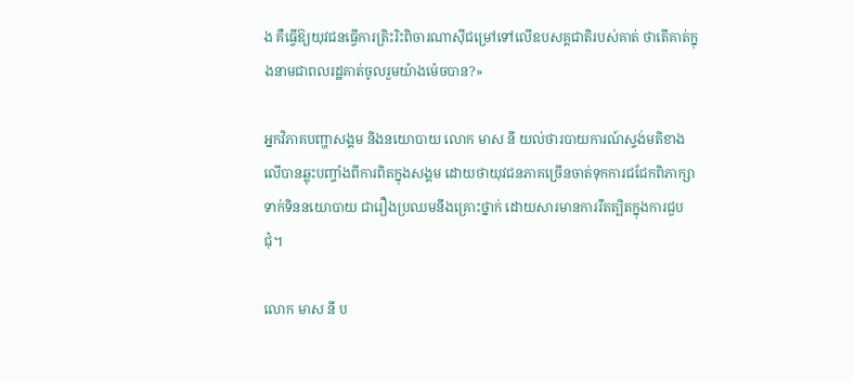ង គឺធ្វើឱ្យយុវជនធ្វើការត្រិះរិះពិចារណាស៊ីជម្រៅទៅលើឧបសគ្គជាតិរបស់គាត់ ថាតើគាត់ក្នុងនាមជាពលរដ្ឋគាត់ចូលរួមយ៉ាងម៉េចបាន?»

អ្នកវិភាគបញ្ហាសង្គម និងនយោបាយ លោក មាស នី យល់ថារបាយការណ៍ស្ទង់មតិខាងលើបានឆ្លុះបញ្ចាំងពីការពិតក្នុងសង្គម ដោយថាយុវជនភាគច្រើនចាត់ទុកការជជែកពិភាក្សាទាក់ទិននយោបាយ ជារឿងប្រឈមនឹងគ្រោះថ្នាក់ ដោយសារមានការរឹតត្បិតក្នុងការជួបជុំ។

លោក មាស នី ប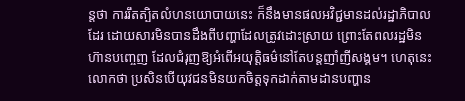ន្តថា ការរឹតត្បិតលំហនយោបាយនេះ ក៏នឹងមានផលអវិជ្ជមានដល់រដ្ឋាភិបាលដែរ ដោយសារមិនបានដឹងពីបញ្ហាដែលត្រូវដោះស្រាយ ព្រោះតែពលរដ្ឋមិនហ៊ានបញ្ចេញ ដែលជំរុញឱ្យអំពើអយុត្តិធម៌នៅតែបន្តញាំញីសង្គម។ ហេតុនេះលោកថា ប្រសិនបើយុវជនមិនយកចិត្តទុកដាក់តាមដានបញ្ហាន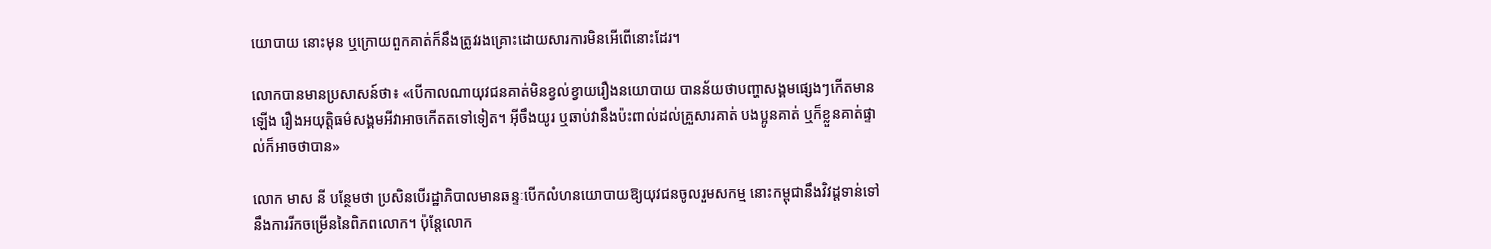យោបាយ នោះមុន ឬក្រោយពួកគាត់ក៏នឹងត្រូវរងគ្រោះដោយសារការមិនអើពើនោះដែរ។

លោកបានមានប្រសាសន៍ថា៖ «បើកាលណាយុវជនគាត់មិនខ្វល់ខ្វាយរឿងនយោបាយ បានន័យថាបញ្ហាសង្គមផ្សេងៗកើតមានឡើង រឿងអយុត្តិធម៌សង្គមអីវាអាចកើតតទៅទៀត។ អ៊ីចឹងយូរ ឬឆាប់វានឹងប៉ះពាល់ដល់គ្រួសារគាត់ បងប្អូនគាត់ ឬក៏ខ្លួនគាត់ផ្ទាល់ក៏អាចថាបាន»

លោក មាស នី បន្ថែមថា ប្រសិនបើរដ្ឋាភិបាលមានឆន្ទៈបើកលំហនយោបាយឱ្យយុវជនចូលរួមសកម្ម នោះកម្ពុជានឹងវិវដ្តទាន់ទៅនឹងការរីកចម្រើននៃពិភពលោក។ ប៉ុន្តែលោក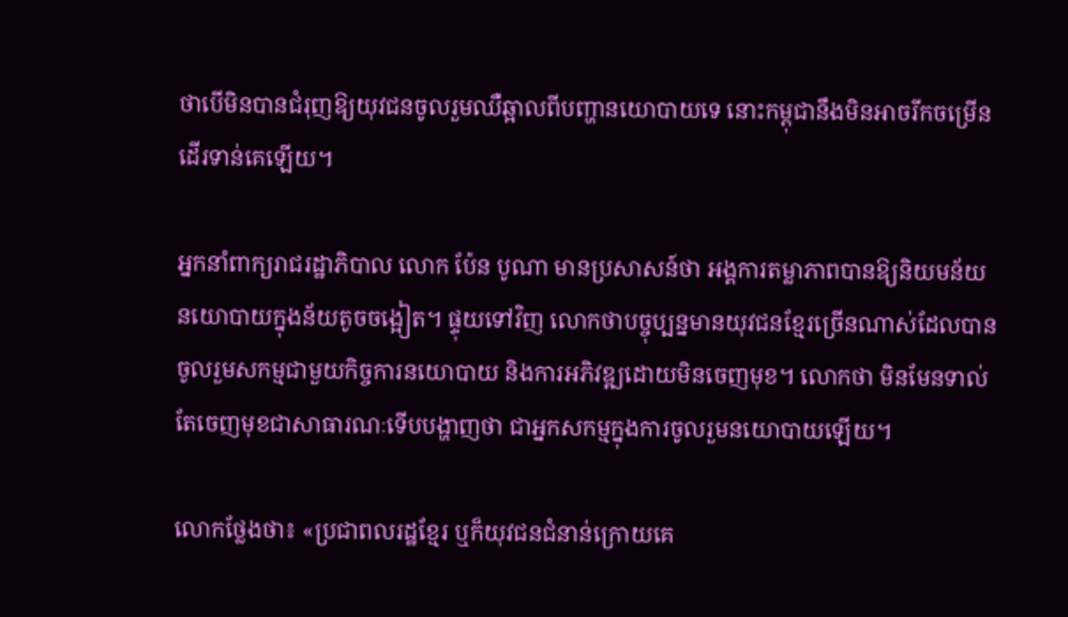ថាបើមិនបានជំរុញឱ្យយុវជនចូលរួមឈឺឆ្អាលពីបញ្ហានយោបាយទេ នោះកម្ពុជានឹងមិនអាចរីកចម្រើនដើរទាន់គេឡើយ។

អ្នកនាំពាក្យរាជរដ្ឋាភិបាល លោក ប៉ែន បូណា មានប្រសាសន៍ថា អង្គការតម្លាភាពបានឱ្យនិយមន័យនយោបាយក្នុងន័យតូចចង្អៀត។ ផ្ទុយទៅវិញ លោកថាបច្ចុប្បន្នមានយុវជនខ្មែរច្រើនណាស់ដែលបានចូលរួមសកម្មជាមួយកិច្ចការនយោបាយ និងការអភិវឌ្ឍដោយមិនចេញមុខ។ លោកថា មិនមែនទាល់តែចេញមុខជាសាធារណៈទើបបង្ហាញថា ជាអ្នកសកម្មក្នុងការចូលរួមនយោបាយឡើយ។

លោកថ្លែងថា៖ «ប្រជាពលរដ្ឋខ្មែរ ឬក៏យុវជនជំនាន់ក្រោយគេ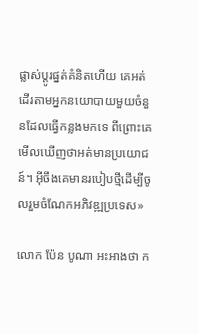ផ្លាស់ប្តូរផ្នត់គំនិតហើយ គេអត់ដើរតាមអ្នកនយោបាយមួយចំនួនដែលធ្វើកន្លងមកទេ ពីព្រោះគេមើលឃើញថាអត់មានប្រយោជន៍។ អ៊ីចឹងគេមានរបៀបថ្មីដើម្បីចូលរួមចំណែកអភិវឌ្ឍប្រទេស»

លោក ប៉ែន បូណា អះអាងថា ក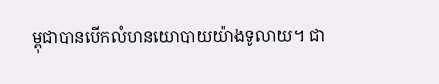ម្ពុជាបានបើកលំហនយោបាយយ៉ាងទូលាយ។ ជា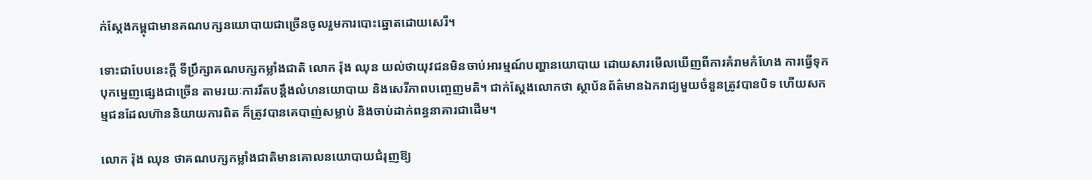ក់ស្តែងកម្ពុជាមានគណបក្សនយោបាយជាច្រើនចូលរួមការបោះឆ្នោតដោយសេរី។

ទោះជាបែបនេះក្តី ទីប្រឹក្សាគណបក្សកម្លាំងជាតិ លោក រ៉ុង ឈុន យល់ថាយុវជនមិនចាប់អារម្មណ៍បញ្ហានយោបាយ ដោយសារមើលឃើញពីការគំរាមកំហែង ការធ្វើទុកបុកម្នេញផ្សេងជាច្រើន តាមរយៈការរឹតបន្តឹងលំហនយោបាយ និងសេរីភាពបញ្ចេញមតិ។ ជាក់ស្តែងលោកថា ស្ថាប័នព័ត៌មានឯករាជ្យមួយចំនួនត្រូវបានបិទ ហើយសកម្មជនដែលហ៊ាននិយាយការពិត ក៏ត្រូវបានគេបាញ់សម្លាប់ និងចាប់ដាក់ពន្ធនាគារជាដើម។

លោក រ៉ុង ឈុន ថាគណបក្សកម្លាំងជាតិមានគោលនយោបាយជំរុញឱ្យ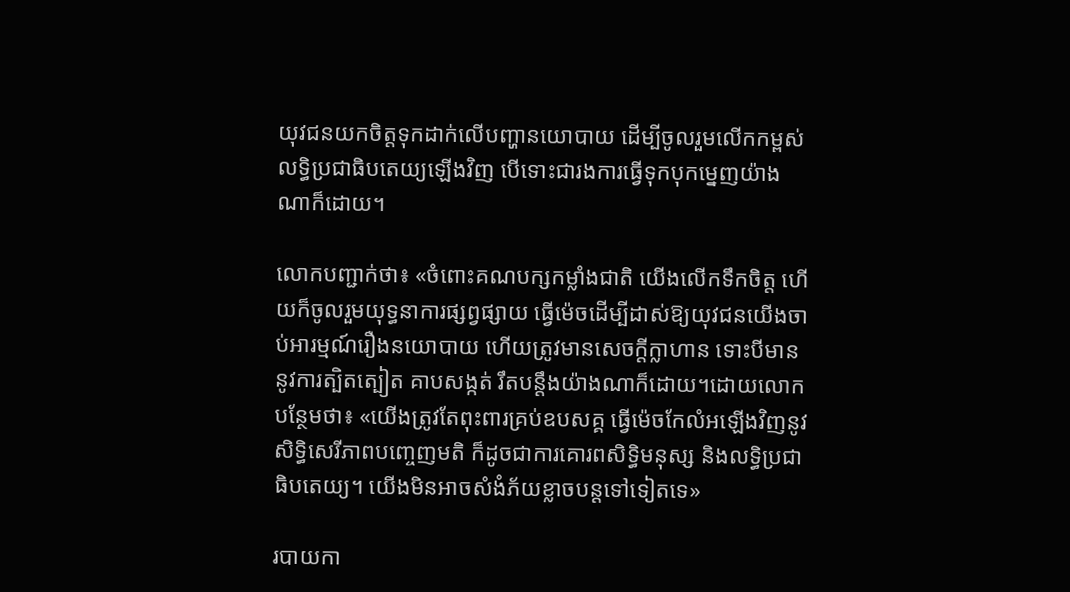យុវជនយកចិត្តទុកដាក់លើបញ្ហានយោបាយ ដើម្បីចូលរួមលើកកម្ពស់លទ្ធិប្រជាធិបតេយ្យឡើងវិញ បើទោះជារងការធ្វើទុកបុកម្នេញយ៉ាងណាក៏ដោយ។

លោកបញ្ជាក់ថា៖ «ចំពោះគណបក្សកម្លាំងជាតិ យើងលើកទឹកចិត្ត ហើយក៏ចូលរួមយុទ្ធនាការផ្សព្វផ្សាយ ធ្វើម៉េចដើម្បីដាស់ឱ្យយុវជនយើងចាប់អារម្មណ៍រឿងនយោបាយ ហើយត្រូវមានសេចក្តីក្លាហាន ទោះបីមាននូវការត្បិតត្បៀត គាបសង្កត់ រឹតបន្តឹងយ៉ាងណាក៏ដោយ។ដោយលោកបន្ថែមថា៖ «យើងត្រូវតែពុះពារគ្រប់ឧបសគ្គ ធ្វើម៉េចកែលំអឡើងវិញនូវសិទ្ធិសេរីភាពបញ្ចេញមតិ ក៏ដូចជាការគោរពសិទ្ធិមនុស្ស និងលទ្ធិប្រជាធិបតេយ្យ។ យើងមិនអាចសំងំភ័យខ្លាចបន្តទៅទៀតទេ»

របាយកា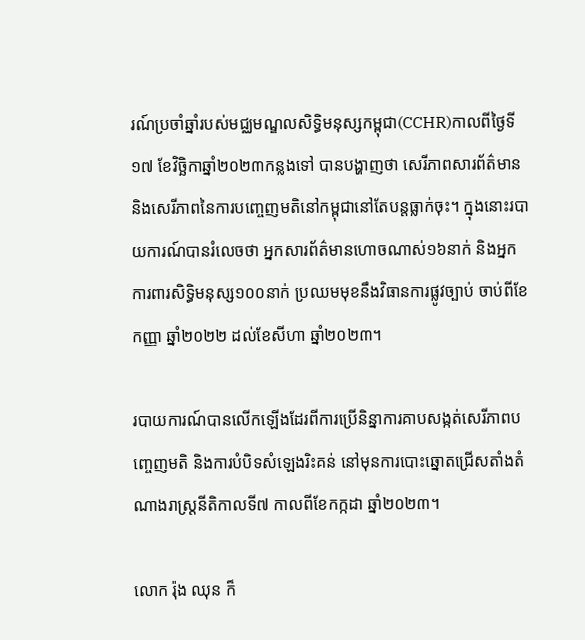រណ៍ប្រចាំឆ្នាំរបស់មជ្ឈមណ្ឌលសិទ្ធិមនុស្សកម្ពុជា(CCHR)កាលពីថ្ងៃទី១៧ ខែវិច្ឆិកាឆ្នាំ២០២៣កន្លងទៅ បានបង្ហាញថា សេរីភាពសារព័ត៌មាននិងសេរីភាពនៃការបញ្ចេញមតិនៅកម្ពុជានៅតែបន្តធ្លាក់ចុះ។ ក្នុងនោះរបាយការណ៍បានរំលេចថា អ្នកសារព័ត៌មានហោចណាស់១៦នាក់ និងអ្នកការពារសិទ្ធិមនុស្ស១០០នាក់ ប្រឈមមុខនឹងវិធានការផ្លូវច្បាប់ ចាប់ពីខែកញ្ញា ឆ្នាំ២០២២ ដល់ខែសីហា ឆ្នាំ២០២៣។

របាយការណ៍បានលើកឡើងដែរពីការប្រើនិន្នាការគាបសង្កត់សេរីភាពបញ្ចេញមតិ និងការបំបិទសំឡេងរិះគន់ នៅមុនការបោះឆ្នោតជ្រើសតាំងតំណាងរាស្ត្រនីតិកាលទី៧ កាលពីខែកក្កដា ឆ្នាំ២០២៣។

លោក រ៉ុង ឈុន ក៏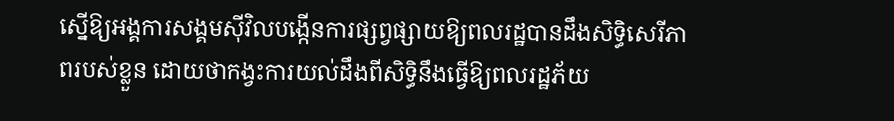ស្នើឱ្យអង្គការសង្គមស៊ីវិលបង្កើនការផ្សព្វផ្សាយឱ្យពលរដ្ឋបានដឹងសិទ្ធិសេរីភាពរបស់ខ្លួន ដោយថាកង្វះការយល់ដឹងពីសិទ្ធិនឹងធ្វើឱ្យពលរដ្ឋភ័យ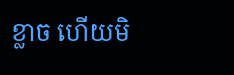ខ្លាច ហើយមិ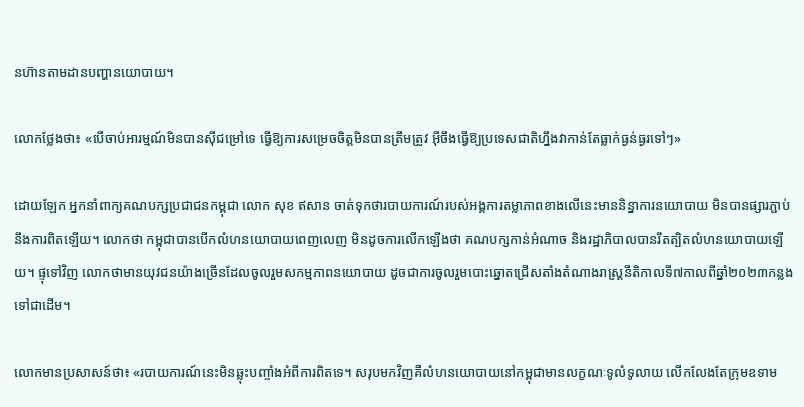នហ៊ានតាមដានបញ្ហានយោបាយ។

លោកថ្លែងថា៖ «បើចាប់អារម្មណ៍មិនបានស៊ីជម្រៅទេ ធ្វើឱ្យការសម្រេចចិត្តមិនបានត្រឹមត្រូវ អ៊ីចឹងធ្វើឱ្យប្រទេសជាតិហ្នឹងវាកាន់តែធ្លាក់ធ្ងន់ធ្ងរទៅៗ»

ដោយឡែក អ្នកនាំពាក្យគណបក្សប្រជាជនកម្ពុជា លោក សុខ ឥសាន ចាត់ទុកថារបាយការណ៍របស់អង្គការតម្លាភាពខាងលើនេះមាននិន្នាការនយោបាយ មិនបានផ្សារភ្ជាប់នឹងការពិតឡើយ។ លោកថា កម្ពុជាបានបើកលំហនយោបាយពេញលេញ មិនដូចការលើកឡើងថា គណបក្សកាន់អំណាច និងរដ្ឋាភិបាលបានរឹតត្បិតលំហនយោបាយឡើយ។ ផ្ទុទៅវិញ លោកថាមានយុវជនយ៉ាងច្រើនដែលចូលរួមសកម្មភាពនយោបាយ ដូចជាការចូលរួមបោះឆ្នោតជ្រើសតាំងតំណាងរាស្ត្រនីតិកាលទី៧កាលពីឆ្នាំ២០២៣កន្លងទៅជាដើម។

លោកមានប្រសាសន៍ថា៖ «របាយការណ៍នេះមិនឆ្លុះបញ្ចាំងអំពីការពិតទេ។ សរុបមកវិញគឺលំហនយោបាយនៅកម្ពុជាមានលក្ខណៈទូលំទូលាយ លើកលែងតែក្រុមឧទាម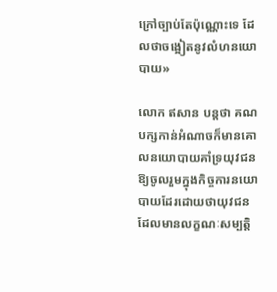ក្រៅច្បាប់តែប៉ុណ្ណោះទេ ដែលថាចង្អៀតនូវលំហនយោបាយ»

លោក ឥសាន បន្តថា គណបក្សកាន់អំណាចក៏មានគោលនយោបាយគាំទ្រយុវជនឱ្យចូលរួមក្នុងកិច្ចការនយោបាយដែរដោយថាយុវជនដែលមានលក្ខណៈសម្បត្តិ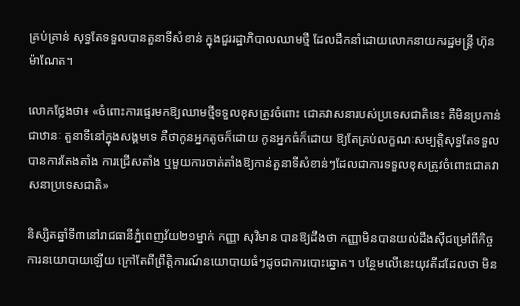គ្រប់គ្រាន់ សុទ្ធតែទទួលបានតួនាទីសំខាន់ ក្នុងជួររដ្ឋាភិបាលឈាមថ្មី ដែលដឹកនាំដោយលោកនាយករដ្ឋមន្ត្រី ហ៊ុន ម៉ាណែត។

លោកថ្លែងថា៖ «ចំពោះការផ្ទេរមកឱ្យឈាមថ្មីទទួលខុសត្រូវចំពោះ ជោគវាសនារបស់ប្រទេសជាតិនេះ គឺមិនប្រកាន់ជាឋានៈ តួនាទីនៅក្នុងសង្គមទេ គឺថាកូនអ្នកតូចក៏ដោយ កូនអ្នកធំក៏ដោយ ឱ្យតែគ្រប់លក្ខណៈសម្បត្តិសុទ្ធតែទទួលបានការតែងតាំង ការជ្រើសតាំង ឬមួយការចាត់តាំងឱ្យកាន់តួនាទីសំខាន់ៗដែលជាការទទួលខុសត្រូវចំពោះជោគវាសនាប្រទេសជាតិ»

និស្សិតឆ្នាំទី៣នៅរាជធានីភ្នំពេញវ័យ២១ម្នាក់ កញ្ញា សុវិមាន បានឱ្យដឹងថា កញ្ញាមិនបានយល់ដឹងស៊ីជម្រៅពីកិច្ចការនយោបាយឡើយ ក្រៅតែពីព្រឹត្តិការណ៍នយោបាយធំៗដូចជាការបោះឆ្នោត។ បន្ថែមលើនេះយុវតីដដែលថា មិន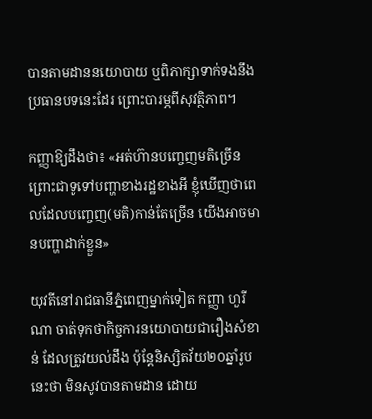បានតាមដាននយោបាយ ឬពិភាក្សាទាក់ទងនឹងប្រធានបទនេះដែរ ព្រោះបារម្ភពីសុវត្ថិភាព។

កញ្ញាឱ្យដឹងថា៖ «អត់ហ៊ានបញ្ចេញមតិច្រើន ព្រោះជាទូទៅបញ្ហាខាងរដ្ឋខាងអី ខ្ញុំឃើញថាពេលដែលបញ្ចេញ(មតិ)កាន់តែច្រើន យើងអាចមានបញ្ហាដាក់ខ្លួន»

យុវតីនៅរាជធានីភ្នំពេញម្នាក់ទៀត កញ្ញា ហួរីណា ចាត់ទុកថាកិច្ចការនយោបាយជារឿងសំខាន់ ដែលត្រូវយល់ដឹង ប៉ុន្តែនិស្សិតវ័យ២០ឆ្នាំរូបនេះថា មិនសូវបានតាមដាន ដោយ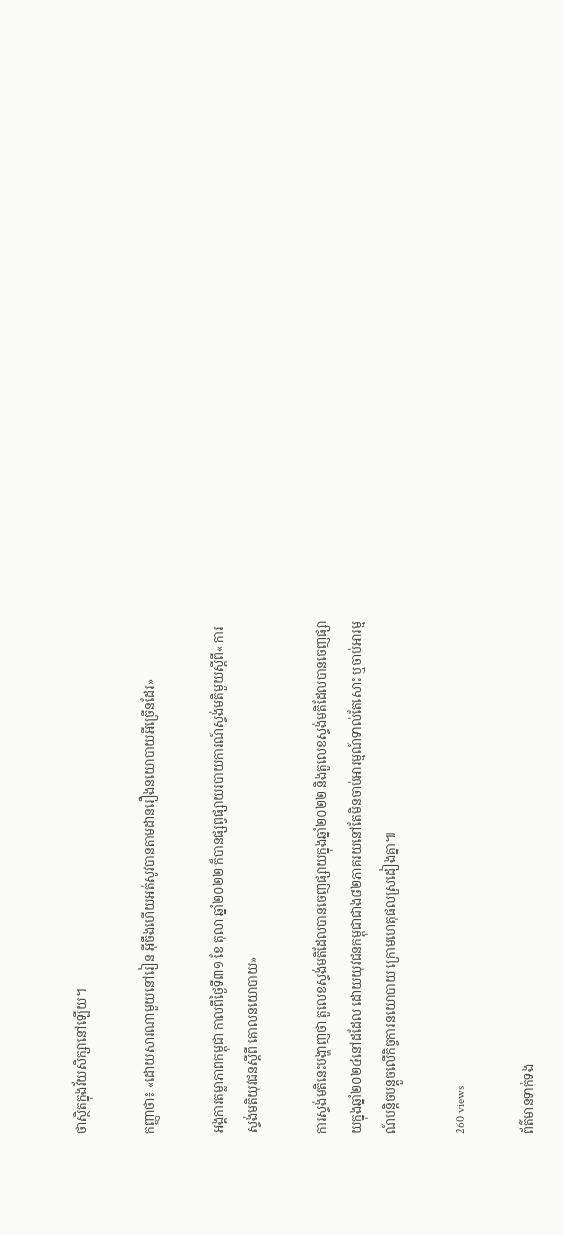ថាស្ថិតក្នុងវ័យសិក្សានៅឡើយ។

កញ្ញាថា៖ «ដោយសារណាមួយនៅរៀន អ៊ីចឹងហើយអត់សូវបានតាមដានរឿងនយោបាយអីច្រើនដែរ»

អង្គការតម្លាភាពកម្ពុជា កាលពីថ្ងៃទី៣១ ខែ តុលា ឆ្នាំ២០២២ ក៏បានផ្សព្វផ្សាយរបាយការណ៍ស្ទង់មតិមួយស្ដីពី« ការស្ទង់មតិយុវជនស្ដីពី គោលនយោបាយ»

ការស្ទង់មតិនេះបង្ហាញថា តួលេខស្ទង់មតិដែលបានចេញផ្សាយក្នុងឆ្នាំ២០២២ និងតួលេខស្ទង់មតិដែលបានចេញផ្សាយក្នុងឆ្នាំ២០២៤នៅដដែល ដោយយុវជនកម្ពុជាជាង៨២ភាគរយនៅតែមិនចាប់អារម្មណ៍ទាល់តែសោះ ឬចាប់អារម្មណ៍បន្តិចបន្តួចលើកិច្ចការនយោបាយ ក្រោមហេតុផលស្រដៀងគ្នា៕

260 views

ព័ត៌មានទាក់ទង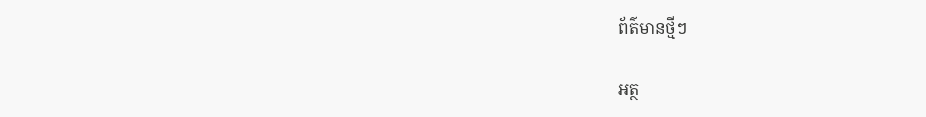ព័ត៌មានថ្មីៗ

អត្ថ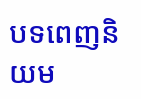បទពេញនិយម